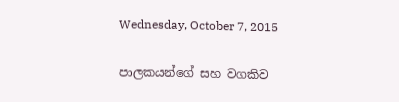Wednesday, October 7, 2015

පාලකයන්ගේ සහ වගකිව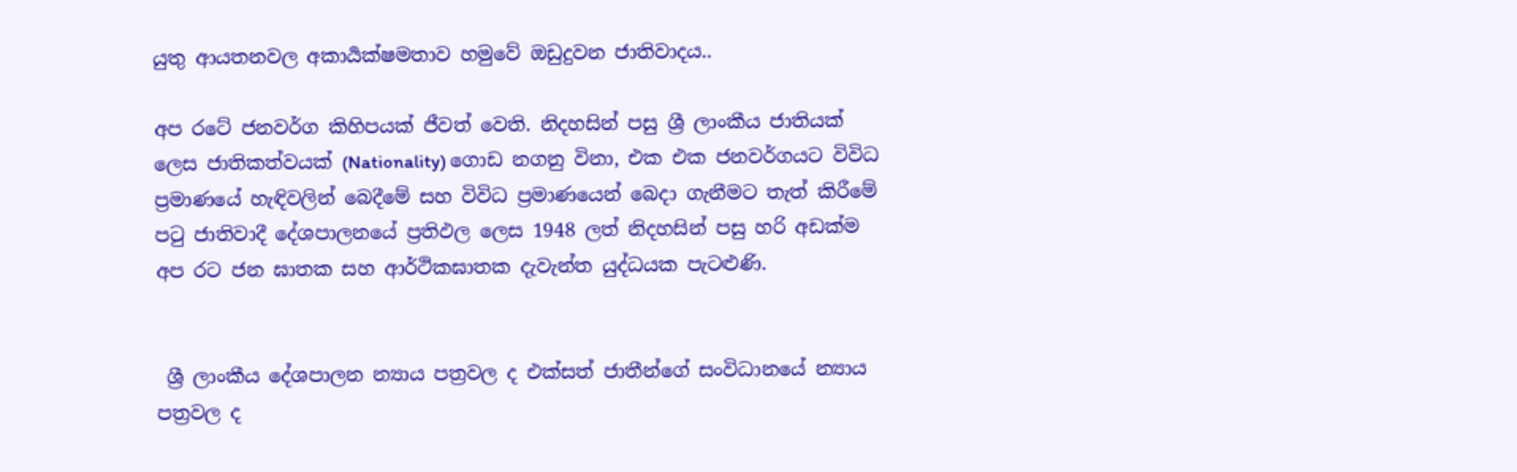යුතු ආයතනවල අකාර්‍යක්ෂමතාව හමුවේ ඔඩුදුවන ජාතිවාදය..

අප රටේ ජනවර්ග කිහිපයක් ජීවත් වෙති. නිදහසින් පසු ශ්‍රී ලාංකීය ජාතියක් ලෙස ජාතිකත්වයක් (Nationality) ගොඩ නගනු විනා, එක එක ජනවර්ගයට විවිධ ප්‍රමාණයේ හැඳිවලින් බෙදීමේ සහ විවිධ ප්‍රමාණයෙන් බෙදා ගැනීමට තැත් කිරීමේ පටු ජාතිවාදී දේශපාලනයේ ප්‍රතිඵල ලෙස 1948 ලත් නිදහසින් පසු හරි අඩක්ම අප රට ජන ඝාතක සහ ආර්ථිකඝාතක දැවැන්ත යුද්ධයක පැටළුණි.


 ශ්‍රී ලාංකීය දේශපාලන න්‍යාය පත්‍රවල ද එක්සත් ජාතීන්ගේ සංවිධානයේ න්‍යාය පත්‍රවල ද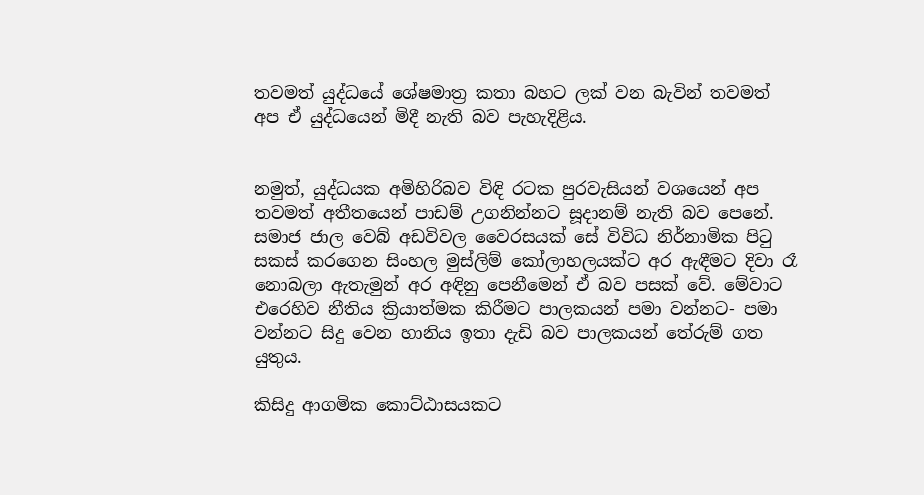තවමත් යුද්ධයේ ශේෂමාත්‍ර කතා බහට ලක් වන බැවින් තවමත් අප ඒ යුද්ධයෙන් මිදී නැති බව පැහැදිළිය.


නමුත්, යුද්ධයක අමිහිරිබව විඳි රටක පුරවැසියන් වශයෙන් අප තවමත් අතීතයෙන් පාඩම් උගනින්නට සූදානම් නැති බව පෙනේ. සමාජ ජාල වෙබ් අඩවිවල වෛරසයක් සේ විවිධ නිර්නාමික පිටු සකස් කරගෙන සිංහල මුස්ලිම් කෝලාහලයක්ට අර ඇඳීමට දිවා රෑ නොබලා ඇතැමුන් අර අඳිනු පෙනීමෙන් ඒ බව පසක් වේ. මේවාට එරෙහිව නීතිය ක්‍රියාත්මක කිරීමට පාලකයන් පමා වන්නට- පමා වන්නට සිදු වෙන හානිය ඉතා දැඩි බව පාලකයන් තේරුම් ගත යුතුය.

කිසිදු ආගමික කොට්ඨාසයකට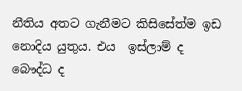නීතිය අතට ගැනීමට කිසිසේත්ම ඉඩ නොදිය යුතුය. එය  ඉස්ලාම් ද බෞද්ධ ද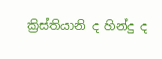ක්‍රිස්තියානි ද හින්දු ද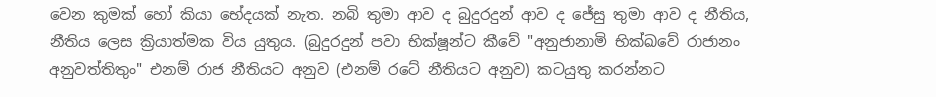වෙන කුමක් හෝ කියා භේදයක් නැත. නබි තුමා ආව ද බුදුරදුන් ආව ද ජේසු තුමා ආව ද නීතිය, නීතිය ලෙස ක්‍රියාත්මක විය යුතුය. (බුදුරදුන් පවා භික්ෂූන්ට කීවේ "අනුජානාමි භික්ඛවේ රාජානං අනුවත්තිතුං" එනම් රාජ නීතියට අනුව (එනම් රටේ නීතියට අනුව) කටයුතු කරන්නට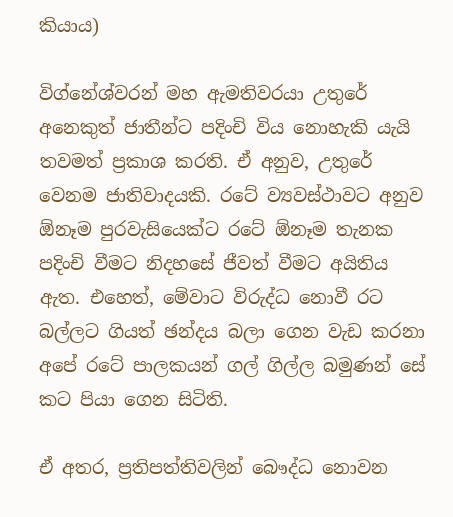කියාය)

විග්නේශ්වරන් මහ ඇමතිවරයා උතුරේ අනෙකුත් ජාතීන්ට පදිංචි විය නොහැකි යැයි තවමත් ප්‍රකාශ කරති. ඒ අනුව, උතුරේ වෙනම ජාතිවාදයකි. රටේ ව්‍යවස්ථාවට අනුව ඕනෑම පුරවැසියෙක්ට රටේ ඕනෑම තැනක පදිංචි වීමට නිදහසේ ජීවත් වීමට අයිතිය ඇත. එහෙත්, මේවාට විරුද්ධ නොවී රට බල්ලට ගියත් ඡන්දය බලා ගෙන වැඩ කරනා අපේ රටේ පාලකයන් ගල් ගිල්ල බමුණන් සේ කට පියා ගෙන සිටිති.

ඒ අතර, ප්‍රතිපත්තිවලින් බෞද්ධ නොවන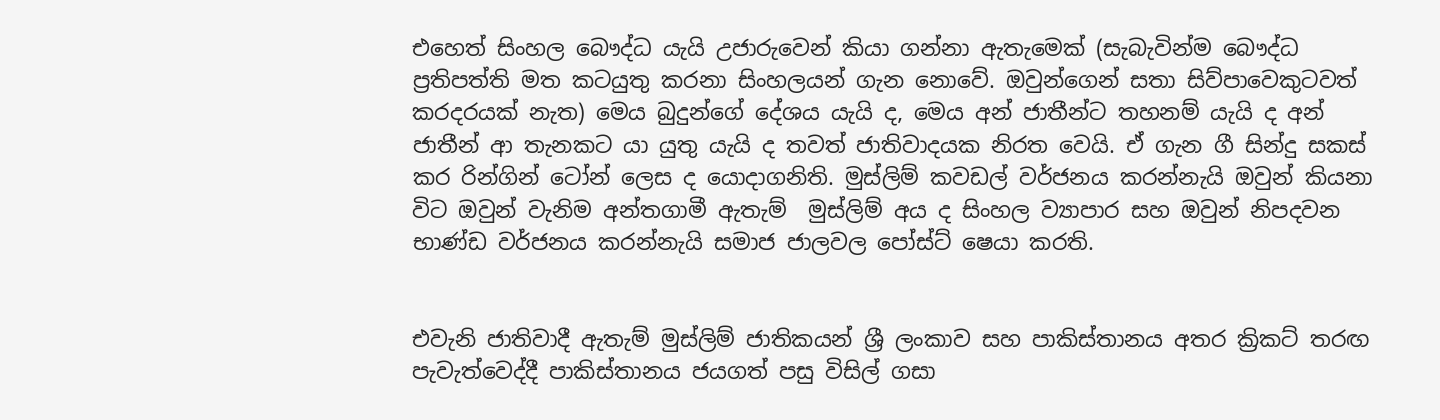එහෙත් සිංහල බෞද්ධ යැයි උජාරුවෙන් කියා ගන්නා ඇතැමෙක් (සැබැවින්ම බෞද්ධ ප්‍රතිපත්ති මත කටයුතු කරනා සිංහලයන් ගැන නොවේ. ඔවුන්ගෙන් සතා සිව්පාවෙකුටවත් කරදරයක් නැත) මෙය බුදුන්ගේ දේශය යැයි ද, මෙය අන් ජාතීන්ට තහනම් යැයි ද අන් ජාතීන් ආ තැනකට යා යුතු යැයි ද තවත් ජාතිවාදයක නිරත වෙයි. ඒ ගැන ගී සින්දු සකස් කර රින්ගින් ටෝන් ලෙස ද යොදාගනිති. මුස්ලිම් කවඩල් වර්ජනය කරන්නැයි ඔවුන් කියනා විට ඔවුන් වැනිම අන්තගාමී ඇතැම්  මුස්ලිම් අය ද සිංහල ව්‍යාපාර සහ ඔවුන් නිපදවන භාණ්ඩ වර්ජනය කරන්නැයි සමාජ ජාලවල පෝස්ට් ෂෙයා කරති.


එවැනි ජාතිවාදී ඇතැම් මුස්ලිම් ජාතිකයන් ශ්‍රී ලංකාව සහ පාකිස්තානය අතර ක්‍රිකට් තරඟ පැවැත්වෙද්දී පාකිස්තානය ජයගත් පසු විසිල් ගසා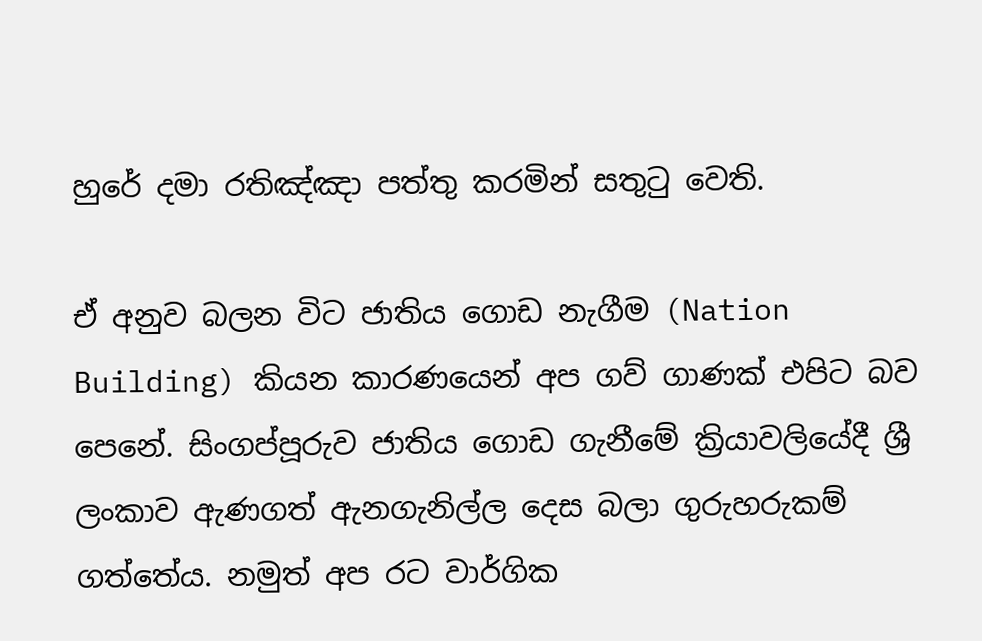හුරේ දමා රතිඤ්ඤා පත්තු කරමින් සතුටු වෙති.

ඒ අනුව බලන විට ජාතිය ගොඩ නැගීම (Nation Building) කියන කාරණයෙන් අප ගව් ගාණක් එපිට බව පෙනේ. සිංගප්පූරුව ජාතිය ගොඩ ගැනීමේ ක්‍රියාවලියේදී ශ්‍රී ලංකාව ඇණගත් ඇනගැනිල්ල දෙස බලා ගුරුහරුකම් ගත්තේය. නමුත් අප රට වාර්ගික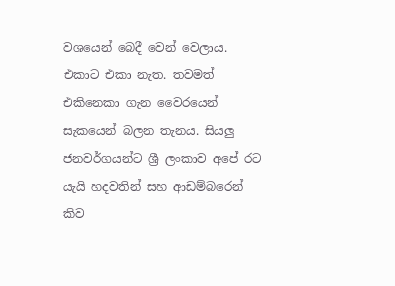වශයෙන් බෙදී වෙන් වෙලාය. එකාට එකා නැත. තවමත් එකිනෙකා ගැන වෛරයෙන් සැකයෙන් බලන තැනය. සියලු ජනවර්ගයන්ට ශ්‍රී ලංකාව අපේ රට යැයි හදවතින් සහ ආඩම්බරෙන් කිව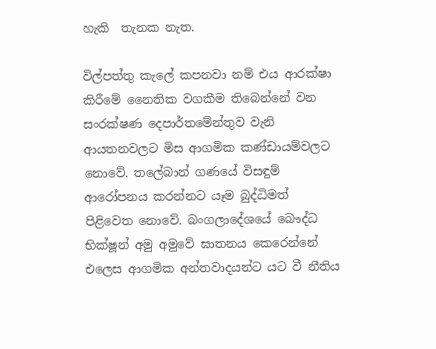හැකි  තැනක නැත.

විල්පත්තු කැලේ කපනවා නම් එය ආරක්ෂා කිරීමේ නෛතික වගකීම තිබෙන්නේ වන සංරක්ෂණ දෙපාර්තමේන්තුව වැනි ආයතනවලට මිස ආගමික කණ්ඩායම්වලට නොවේ. තලේබාන් ගණයේ විසඳුම් ආරෝපනය කරන්නට යෑම බුද්ධිමත් පිළිවෙත නොවේ. බංගලාදේශයේ බෞද්ධ භික්ෂූන් අමු අමුවේ ඝාතනය කෙරෙන්නේ එලෙස ආගමික අන්තවාදයන්ට යට වී නීතිය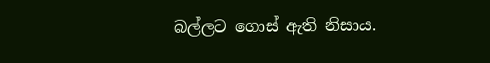බල්ලට ගොස් ඇති නිසාය.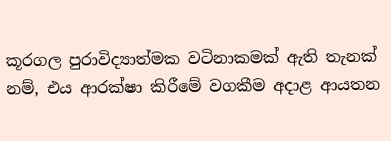කූරගල පුරාවිද්‍යාත්මක වටිනාකමක් ඇති තැනක් නම්, එය ආරක්ෂා කිරීමේ වගකීම අදාළ ආයතන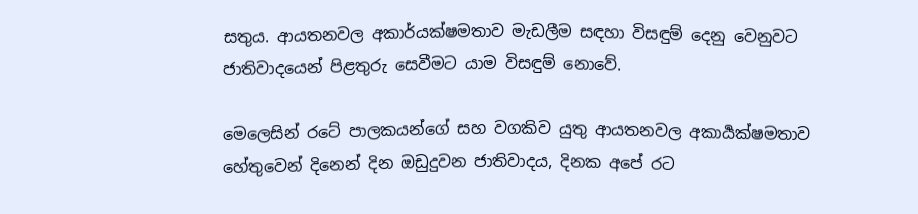සතුය. ආයතනවල අකාර්යක්ෂමතාව මැඩලීම සඳහා විසඳුම් දෙනු වෙනුවට ජාතිවාදයෙන් පිළතුරු සෙවීමට යාම විසඳුම් නොවේ.

මෙලෙසින් රටේ පාලකයන්ගේ සහ වගකිව යුතු ආයතනවල අකාර්‍යක්ෂමතාව හේතුවෙන් දිනෙන් දින ඔඩුදුවන ජාතිවාදය, දිනක අපේ රට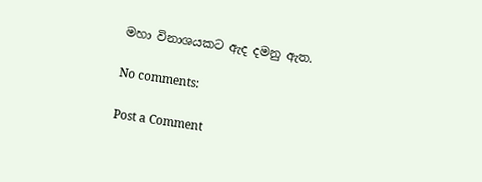මහා විනාශයකට ඇද දමනු ඇත.

No comments:

Post a Comment